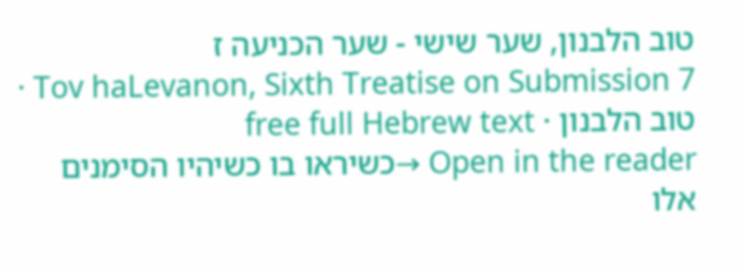טוב הלבנון, שער שישי - שער הכניעה ז
Tov haLevanon, Sixth Treatise on Submission 7 · טוב הלבנון · free full Hebrew text
Open in the reader →כשיראו בו כשיהיו הסימנים אלו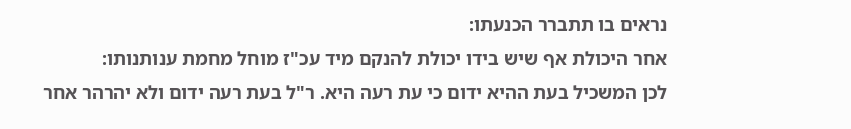נראים בו תתברר הכנעתו:
אחר היכולת אף שיש בידו יכולת להנקם מיד עכ"ז מוחל מחמת ענותנותו:
לכן המשכיל בעת ההיא ידום כי עת רעה היא. ר"ל בעת רעה ידום ולא יהרהר אחר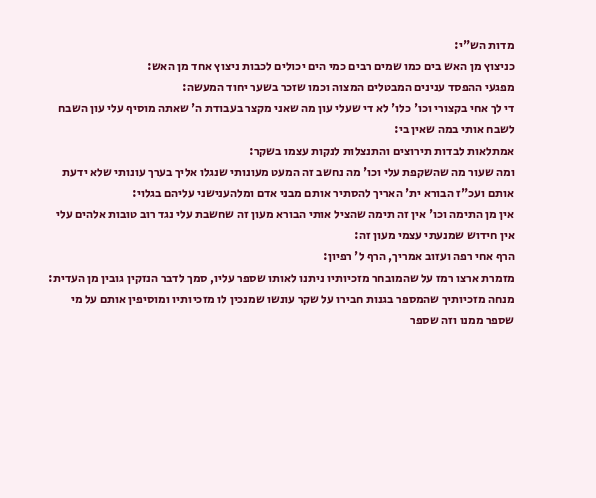מדות הש"י:
כניצוץ מן האש בים כמו שמים רבים כמי הים יכולים לכבות ניצוץ אחד מן האש:
מפגעי ההפסד ענינים המבטלים המצוה וכמו שזכר בשער יחוד המעשה:
די לך אחי בקצורי וכו' כלו' לא די שעלי עון מה שאני מקצר בעבודת ה' שאתה מוסיף עלי עון השבח לשבח אותי במה שאין בי:
אמתלאות לבדות תירוצים והתנצלות לנקות עצמו בשקר:
ומה שעור מה שהשקפת עלי וכו' מה נחשב זה המעט מעונותי שנגלו אליך בערך עונותי שלא ידעת אותם ועכ"ז הבורא ית' האריך להסתיר אותם מבני אדם ומלהענישני עליהם בגלוי:
אין מן התימה וכו' אין זה תימה שהציל אותי הבורא מעון זה שחשבת עלי נגד רוב טובות אלהים עלי אין חידוש שמנעתי עצמי מעון זה:
הרף אחי רפה ועזוב אמריך, הרף ל' רפיון:
מזמרת ארצו רמז על שהמובחר מזכיותיו ניתנו לאותו שספר עליו, סמך לדבר הנזקין גובין מן העדית:
מנחה מזכיותיך שהמספר בגנות חבירו על שקר עונשו שמנכין לו מזכיותיו ומוסיפין אותם על מי שספר ממנו וזה שספר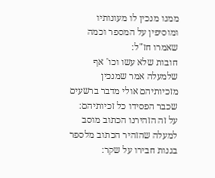ממנו מנכין לו מעונותיו ומוסיפין על המספר וכמה שאמרו חז"ל:
חובות שלא עשו וכו' אף שלמעלה אמר שמנכין מזכיותיהם אולי מדבר ברשעים שכבר הפסידו כל זכיותיהם:
על זה הזהירנו הכתוב מוסב למעלה שהזהיר הכתוב מלספר בגנות חבירו על שקר: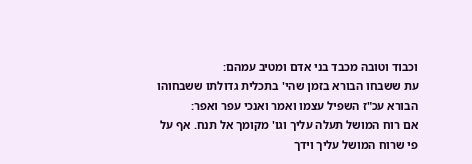וכבוד וטובה מכבד בני אדם ומטיב עמהם:
עת ששבחו הבורא בזמן שהי' בתכלית גדולתו ששבחוהו הבורא עכ"ז השפיל עצמו ואמר ואנכי עפר ואפר:
אם רוח המושל תעלה עליך וגו' מקומך אל תנח. אף על פי שרוח המושל עליך וידך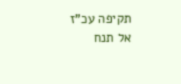תקיפה עכ"ז אל תנח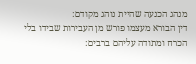מנהג הכנעה שהיית נוהג מקודם:
דין הבורא מעצמו פורש מן העבירות שבידו בלי הכרח ומתודה עליהם ברבים: